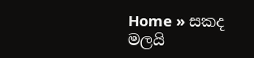Home » සකද මලයි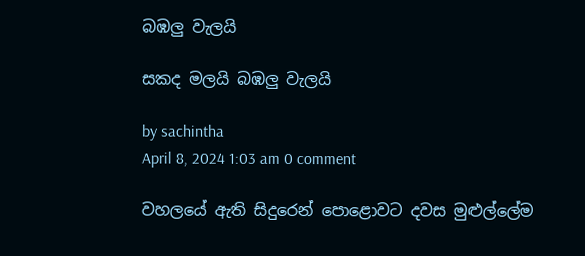බඹලු වැලයි

සකද මලයි බඹලු වැලයි

by sachintha
April 8, 2024 1:03 am 0 comment

වහලයේ ඇති සිදුරෙන් පොළොවට දවස මුළුල්ලේම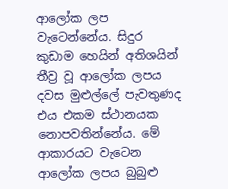ආලෝක ලප වැටෙන්නේය. සිදුර කුඩාම හෙයින් අතිශයින් තීව්‍ර වූ ආලෝක ලපය දවස මුළුල්ලේ පැවතුණද එය එකම ස්ථානයක නොපවතින්නේය. මේ ආකාරයට වැටෙන ආලෝක ලපය බුබුළු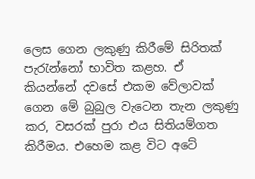ලෙස ගෙන ලකුණු කිරීමේ සිරිතක් පැරැන්නෝ භාවිත කළහ. ඒ කියන්නේ දවසේ එකම වේලාවක් ගෙන මේ බුබුල වැටෙන තැන ලකුණු කර, වසරක් පුරා එය සිතියම්ගත කිරීමය. එහෙම කළ විට අටේ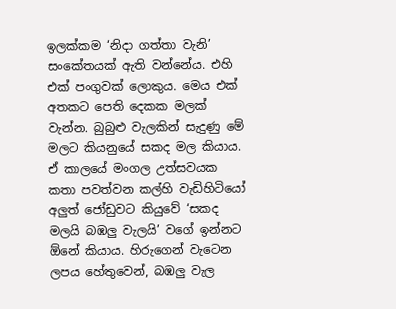ඉලක්කම ‘නිදා ගත්තා වැනි’ සංකේතයක් ඇති වන්නේය. එහි එක් පංගුවක් ලොකුය. මෙය එක් අතකට පෙති දෙකක මලක් වැන්න. බුබුළු වැලකින් සැදුණු මේ මලට කියනුයේ සකද මල කියාය. ඒ කාලයේ මංගල උත්සවයක කතා පවත්වන කල්හි වැඩිහිටියෝ අලුත් ජෝඩුවට කියුවේ ‘සකද මලයි බඹලු වැලයි’ වගේ ඉන්නට ඕනේ කියාය. හිරුගෙන් වැටෙන ලපය හේතුවෙන්, බඹලු වැල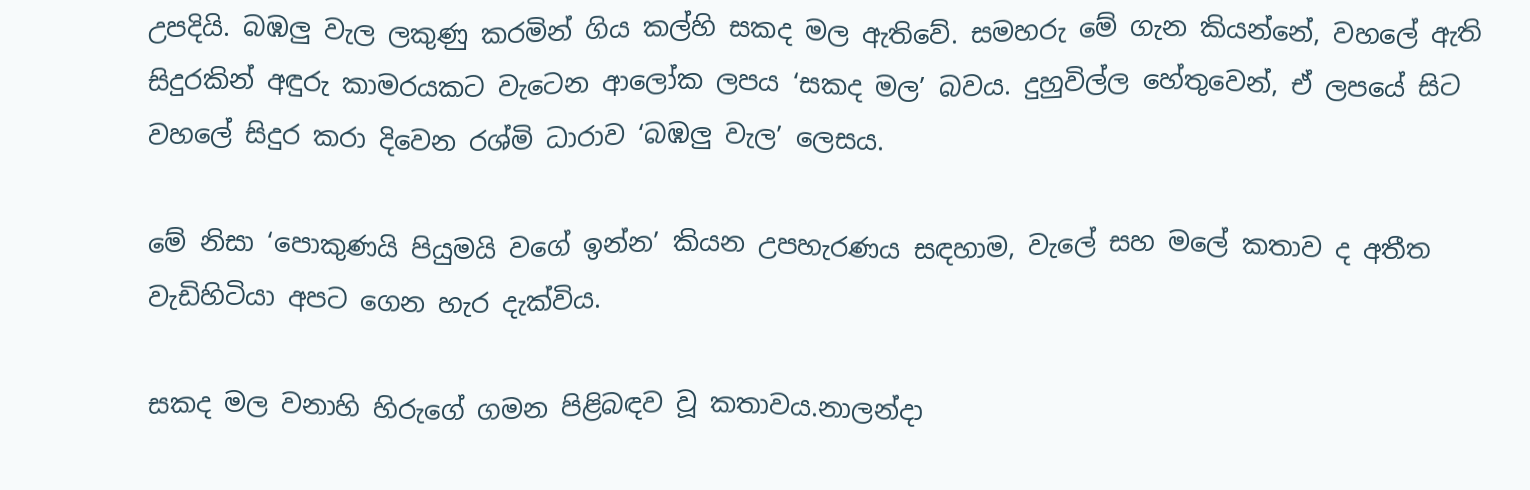උපදියි. බඹලු වැල ලකුණු කරමින් ගිය කල්හි සකද මල ඇතිවේ. සමහරු මේ ගැන කියන්නේ, වහලේ ඇති සිදුරකින් අඳුරු කාමරයකට වැටෙන ආලෝක ලපය ‘සකද මල’ බවය. දුහුවිල්ල හේතුවෙන්, ඒ ලපයේ සිට වහලේ සිදුර කරා දිවෙන රශ්මි ධාරාව ‘බඹලු වැල’ ලෙසය.

මේ නිසා ‘පොකුණයි පියුමයි වගේ ඉන්න’ කියන උපහැරණය සඳහාම, වැලේ සහ මලේ කතාව ද අතීත වැඩිහිටියා අපට ගෙන හැර දැක්විය.

සකද මල වනාහි හිරුගේ ගමන පිළිබඳව වූ කතාවය.නාලන්දා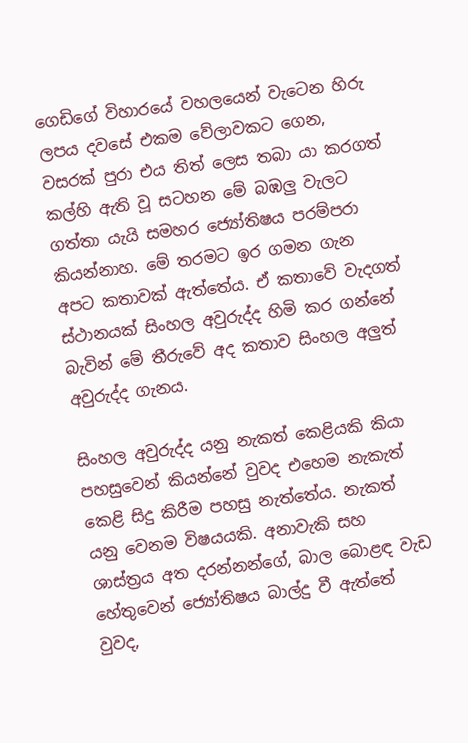ගෙඩිගේ විහාරයේ වහලයෙන් වැටෙන හිරු ලපය දවසේ එකම වේලාවකට ගෙන, වසරක් පුරා එය තිත් ලෙස තබා යා කරගත් කල්හි ඇති වූ සටහන මේ බඹලු වැලට ගත්තා යැයි සමහර ජ්‍යෝතිෂය පරම්පරා කියන්නාහ. මේ තරමට ඉර ගමන ගැන අපට කතාවක් ඇත්තේය. ඒ කතාවේ වැදගත් ස්ථානයක් සිංහල අවුරුද්ද හිමි කර ගන්නේ බැවින් මේ තීරුවේ අද කතාව සිංහල අලුත් අවුරුද්ද ගැනය.

සිංහල අවුරුද්ද යනු නැකත් කෙළියකි කියා පහසුවෙන් කියන්නේ වුවද එහෙම නැකැත් කෙළි සිදු කිරීම පහසු නැත්තේය. නැකත් යනු වෙනම විෂයයකි. අනාවැකි සහ ශාස්ත්‍රය අත දරන්නන්ගේ, බාල බොළඳ වැඩ හේතුවෙන් ජ්‍යෝතිෂය බාල්දු වී ඇත්තේ වුවද,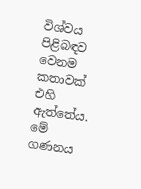විශ්වය පිළිබඳව වෙනම කතාවක් එහි ඇත්තේය. මේ ගණනය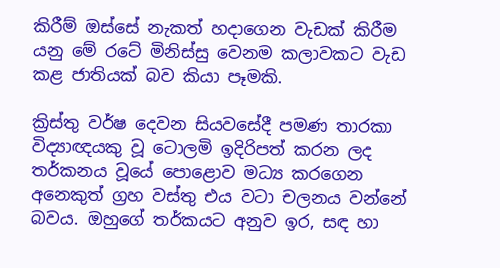කිරීම් ඔස්සේ නැකත් හදාගෙන වැඩක් කිරීම යනු මේ රටේ මිනිස්සු වෙනම කලාවකට වැඩ කළ ජාතියක් බව කියා පෑමකි.

ක්‍රිස්තු වර්ෂ දෙවන සියවසේදී පමණ තාරකා විද්‍යාඥයකු වූ ටොලමි ඉදිරිපත් කරන ලද තර්කනය වූයේ පොළොව මධ්‍ය කරගෙන අනෙකුත් ග්‍රහ වස්තු එය වටා චලනය වන්නේ බවය. ඔහුගේ තර්කයට අනුව ඉර, සඳ හා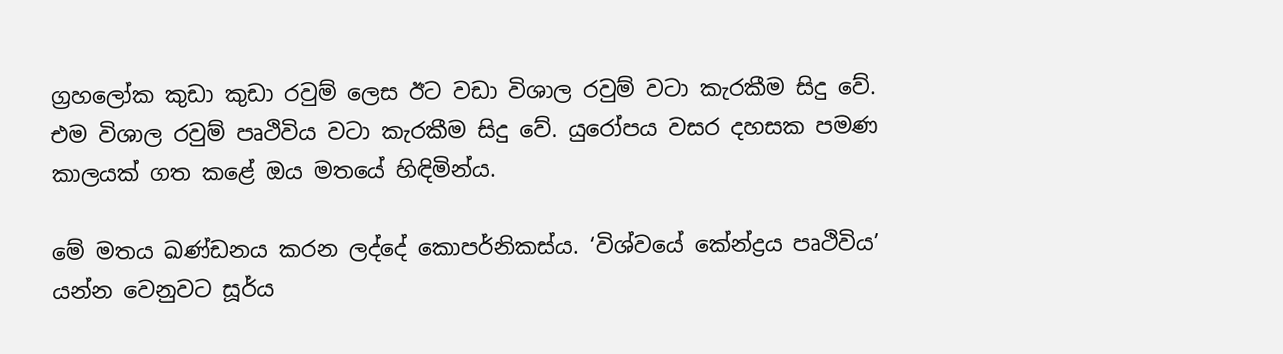ග්‍රහලෝක කුඩා කුඩා රවුම් ලෙස ඊට වඩා විශාල රවුම් වටා කැරකීම සිදු වේ. එම විශාල රවුම් පෘථිවිය වටා කැරකීම සිදු වේ. යුරෝපය වසර දහසක පමණ කාලයක් ගත කළේ ඔය මතයේ හිඳිමින්ය.

මේ මතය ඛණ්ඩනය කරන ලද්දේ කොපර්නිකස්ය. ‘විශ්වයේ කේන්ද්‍රය පෘථිවිය’ යන්න වෙනුවට සූර්ය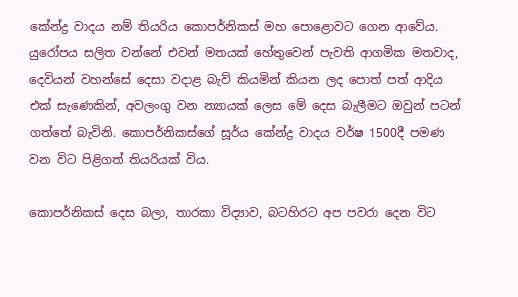කේන්ද්‍ර වාදය නම් තියරිය කොපර්නිකස් මහ පොළොවට ගෙන ආවේය. යුරෝපය සලිත වන්නේ එවන් මතයක් හේතුවෙන් පැවති ආගමික මතවාද, දෙවියන් වහන්සේ දෙසා වදාළ බැව් කියමින් කියන ලද පොත් පත් ආදිය එක් සැණෙකින්, අවලංගු වන න්‍යායක් ලෙස මේ දෙස බැලීමට ඔවුන් පටන් ගත්තේ බැවිනි. කොපර්නිකස්ගේ සූර්ය කේන්ද්‍ර වාදය වර්ෂ 1500දී පමණ වන විට පිළිගත් තියරියක් විය.

කොපර්නිකස් දෙස බලා, තාරකා විද්‍යාව, බටහිරට අප පවරා දෙන විට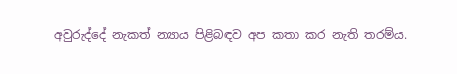අවුරුද්දේ නැකත් න්‍යාය පිළිබඳව අප කතා කර නැති තරම්ය.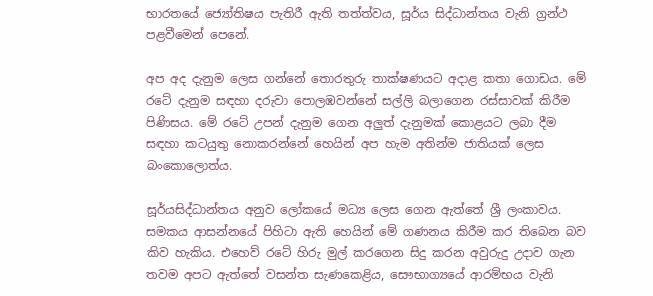භාරතයේ ජ්‍යෝතිෂය පැතිරී ඇති තත්ත්වය, සූර්ය සිද්ධාන්තය වැනි ග්‍රන්ථ පළවීමෙන් පෙනේ.

අප අද දැනුම ලෙස ගන්නේ තොරතුරු තාක්ෂණයට අදාළ කතා ගොඩය. මේ රටේ දැනුම සඳහා දරුවා පොලඹවන්නේ සල්ලි බලාගෙන රස්සාවක් කිරීම පිණිසය. මේ රටේ උපන් දැනුම ගෙන අලුත් දැනුමක් කොළයට ලබා දීම සඳහා කටයුතු නොකරන්නේ හෙයින් අප හැම අතින්ම ජාතියක් ලෙස බංකොලොත්ය.

සූර්යසිද්ධාන්තය අනුව ලෝකයේ මධ්‍ය ලෙස ගෙන ඇත්තේ ශ්‍රී ලංකාවය. සමකය ආසන්නයේ පිහිටා ඇති හෙයින් මේ ගණනය කිරීම කර තිබෙන බව කිව හැකිය. එහෙව් රටේ හිරු මුල් කරගෙන සිදු කරන අවුරුදු උදාව ගැන තවම අපට ඇත්තේ වසන්ත සැණකෙළිය, සෞ‍භාග්‍යයේ ආරම්භය වැනි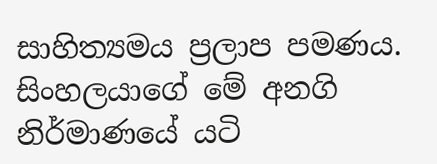සාහිත්‍යමය ප්‍රලාප පමණය. සිංහලයාගේ මේ අනගි නිර්මාණයේ යටි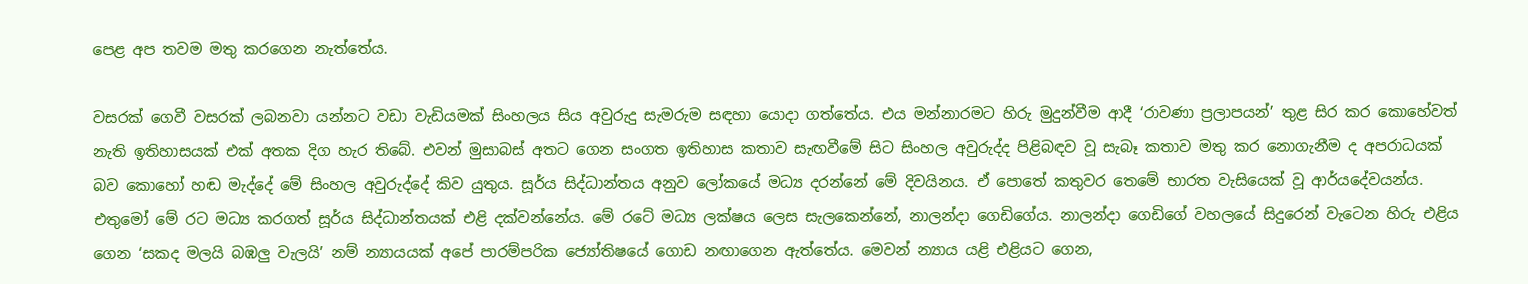පෙළ අප තවම මතු කරගෙන නැත්තේය.

වසරක් ගෙවී වසරක් ලබනවා යන්නට වඩා වැඩියමක් සිංහලය සිය අවුරුදු සැමරුම සඳහා යොදා ගත්තේය. එය මන්නාරමට හිරු මුදුන්වීම ආදී ‘රාවණා ප්‍රලාපයන්’ තුළ සිර කර කොහේවත් නැති ඉතිහාසයක් එක් අතක දිග හැර තිබේ. එවන් මුසාබස් අතට ගෙන සංගත ඉතිහාස කතාව සැඟවීමේ සිට සිංහල අවුරුද්ද පිළිබඳව වූ සැබෑ කතාව මතු කර නොගැනීම ද අපරාධයක් බව කොහෝ හඬ මැද්දේ මේ සිංහල අවුරුද්දේ කිව යුතුය. සූර්ය සිද්ධාන්තය අනුව ලෝකයේ මධ්‍ය දරන්නේ මේ දිවයිනය. ඒ පොතේ කතුවර තෙමේ භාරත වැසියෙක් වූ ආර්යදේවයන්ය. එතුමෝ මේ රට මධ්‍ය කරගත් සූර්ය සිද්ධාන්තයක් එළි දක්වන්නේය. මේ රටේ මධ්‍ය ලක්ෂය ලෙස සැලකෙන්නේ, නාලන්දා ගෙඩිගේය. නාලන්දා ගෙඩිගේ වහලයේ සිදුරෙන් වැටෙන හිරු එළිය ගෙන ‘සකද මලයි බඹලු වැලයි’ නම් න්‍යායයක් අපේ පාරම්පරික ජ්‍යෝතිෂයේ ගොඩ නඟාගෙන ඇත්තේය. මෙවන් න්‍යාය යළි එළියට ගෙන,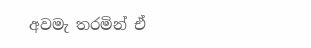අවමැ තරමින් ඒ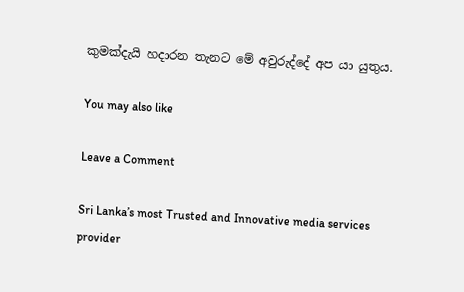කුමක්දැයි හදාරන තැනට මේ අවුරුද්දේ අප යා යුතුය.

You may also like

Leave a Comment

Sri Lanka’s most Trusted and Innovative media services provider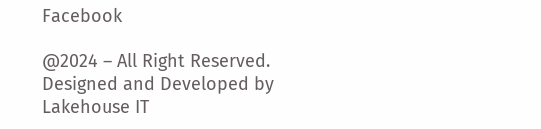Facebook

@2024 – All Right Reserved. Designed and Developed by Lakehouse IT